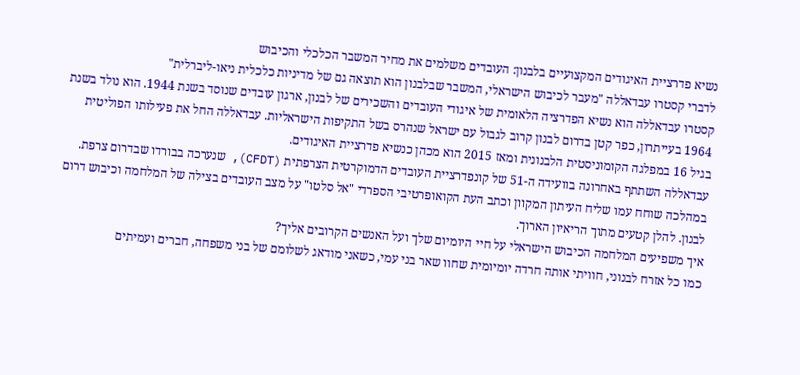נשיא פדרציית האיגודים המקצועיים בלבנון: העובדים משלמים את מחיר המשבר הכלכלי והכיבוש
לדברי קסטרו עבדאללה "מעבר לכיבוש הישראלי, המשבר שבלבנון הוא תוצאה גם של מדיניות כלכלית ניאו-ליברלית"
קסטרו עבדאללה הוא נשיא הפדרציה הלאומית של איגודי העובדים והשכירים של לבנון, ארגון עובדים שנוסד בשנת 1944. הוא נולד בשנת 1964 בעייתרון, כפר קטן בדרום לבנון קרוב לגבול עם ישראל שנהרס בשל התקיפות הישראליות. עבדאללה החל את פעילותו הפוליטית בגיל 16 במפלגה הקומוניסטית הלבנונית ומאז 2015 הוא מכהן כנשיא פדרציית האיגודים.
עבדאללה השתתף באחרונה בוועידה ה-51 של קונפדרציית העובדים הדמוקרטית הצרפתית (CFDT), שנערכה בבורדו שבדרום צרפת. במהלכה שוחח עמו שליח העיתון המקוון וכתב העת הקואופרטיבי הספרדי "אל סלטו" על מצב העובדים בצילה של המלחמה וכיבוש דרום לבנון. להלן קטעים מתוך הריאיון הארוך.
איך משפיעים המלחמה הכיבוש הישראלי על חיי היומיום שלך ועל האנשים הקרובים אליך?
כמו כל אזרח לבנוני, חוויתי אותה חרדה יומיומית שחוו שאר בני עמי, כשאני מודאג לשלומם של בני משפחה, חברים ועמיתים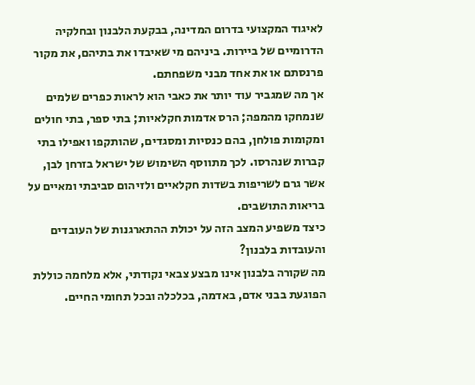לאיגוד המקצועי בדרום המדינה, בבקעת הלבנון ובחלקיה הדרומיים של ביירות. ביניהם מי שאיבדו את בתיהם, את מקור פרנסתם או את אחד מבני משפחתם.
אך מה שמגביר עוד יותר את כאבי הוא לראות כפרים שלמים שנמחקו מהמפה; הרס אדמות חקלאיות; בתי ספר, בתי חולים ומקומות פולחן, בהם כנסיות ומסגדים, שהותקפו ואפילו בתי קברות שנהרסו. לכך מתווסף השימוש של ישראל בזרחן לבן, אשר גרם לשריפות בשדות חקלאיים ולזיהום סביבתי ומאיים על בריאות התושבים.
כיצד משפיע המצב הזה על יכולת ההתארגנות של העובדים והעובדות בלבנון?
מה שקורה בלבנון אינו מבצע צבאי נקודתי, אלא מלחמה כוללת הפוגעת בבני אדם, באדמה, בכלכלה ובכל תחומי החיים.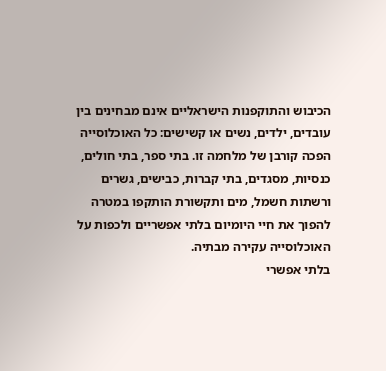הכיבוש והתוקפנות הישראליים אינם מבחינים בין עובדים, ילדים, נשים או קשישים: כל האוכלוסייה הפכה קורבן של מלחמה זו. בתי ספר, בתי חולים, כנסיות, מסגדים, בתי קברות, כבישים, גשרים ורשתות חשמל, מים ותקשורת הותקפו במטרה להפוך את חיי היומיום בלתי אפשריים ולכפות על האוכלוסייה עקירה מבתיה.
בלתי אפשרי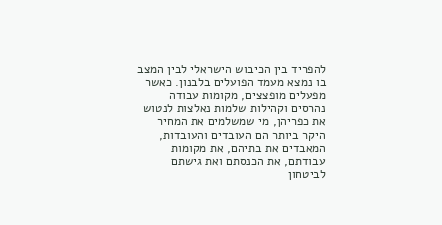להפריד בין הכיבוש הישראלי לבין המצב בו נמצא מעמד הפועלים בלבנון. כאשר מפעלים מופצצים, מקומות עבודה נהרסים וקהילות שלמות נאלצות לנטוש את כפריהן, מי שמשלמים את המחיר היקר ביותר הם העובדים והעובדות, המאבדים את בתיהם, את מקומות עבודתם, את הכנסתם ואת גישתם לביטחון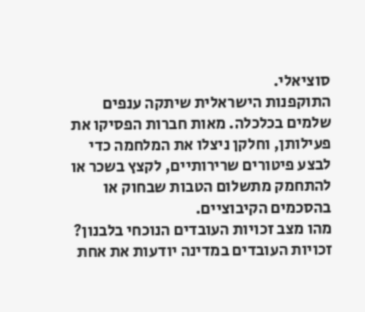סוציאלי.
התוקפנות הישראלית שיתקה ענפים שלמים בכלכלה. מאות חברות הפסיקו את פעילותן, וחלקן ניצלו את המלחמה כדי לבצע פיטורים שרירותיים, לקצץ בשכר או להתחמק מתשלום הטבות שבחוק או בהסכמים הקיבוציים.
מהו מצב זכויות העובדים הנוכחי בלבנון?
זכויות העובדים במדינה יודעות את אחת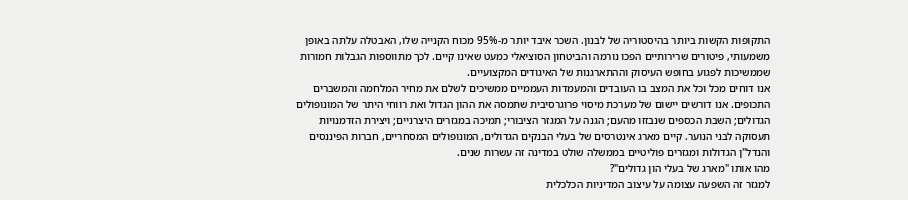התקופות הקשות ביותר בהיסטוריה של לבנון. השכר איבד יותר מ-95% מכוח הקנייה שלו, האבטלה עלתה באופן משמעותי, פיטורים שרירותיים הפכו נורמה והביטחון הסוציאלי כמעט שאינו קיים. לכך מתווספות הגבלות חמורות שממשיכות לפגוע בחופש העיסוק וההתארגנות של האיגודים המקצועיים.
אנו דוחים מכל וכל את המצב בו העובדים והמעמדות העממיים ממשיכים לשלם את מחיר המלחמה והמשברים התכופים. אנו דורשים יישום של מערכת מיסוי פרוגרסיבית שתמסה את ההון הגדול ואת רווחי היתר של המונופולים הגדולים; השבת הכספים שנבזזו מהעם; הגנה על המגזר הציבורי; תמיכה במגזרים היצרניים; ויצירת הזדמנויות תעסוקה לבני הנוער. קיים מארג אינטרסים של בעלי הבנקים הגדולים, המונופולים המסחריים, חברות הפיננסים והנדל"ן הגדולות ומגזרים פוליטיים בממשלה שולט במדינה זה עשרות שנים.
מהו אותו "מארג של בעלי הון גדולים"?
למגזר זה השפעה עצומה על עיצוב המדיניות הכלכלית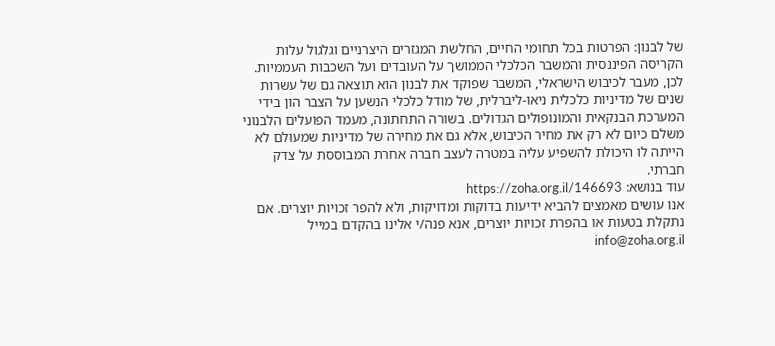של לבנון: הפרטות בכל תחומי החיים, החלשת המגזרים היצרניים וגלגול עלות הקריסה הפיננסית והמשבר הכלכלי הממושך על העובדים ועל השכבות העממיות.
לכן, מעבר לכיבוש הישראלי, המשבר שפוקד את לבנון הוא תוצאה גם של עשרות שנים של מדיניות כלכלית ניאו-ליברלית, של מודל כלכלי הנשען על הצבר הון בידי המערכת הבנקאית והמונופולים הגדולים. בשורה התחתונה, מעמד הפועלים הלבנוני משלם כיום לא רק את מחיר הכיבוש, אלא גם את מחירה של מדיניות שמעולם לא הייתה לו היכולת להשפיע עליה במטרה לעצב חברה אחרת המבוססת על צדק חברתי.
עוד בנושא: https://zoha.org.il/146693
אנו עושים מאמצים להביא ידיעות בדוקות ומדויקות, ולא להפר זכויות יוצרים. אם נתקלת בטעות או בהפרת זכויות יוצרים, אנא פנה/י אלינו בהקדם במייל info@zoha.org.il